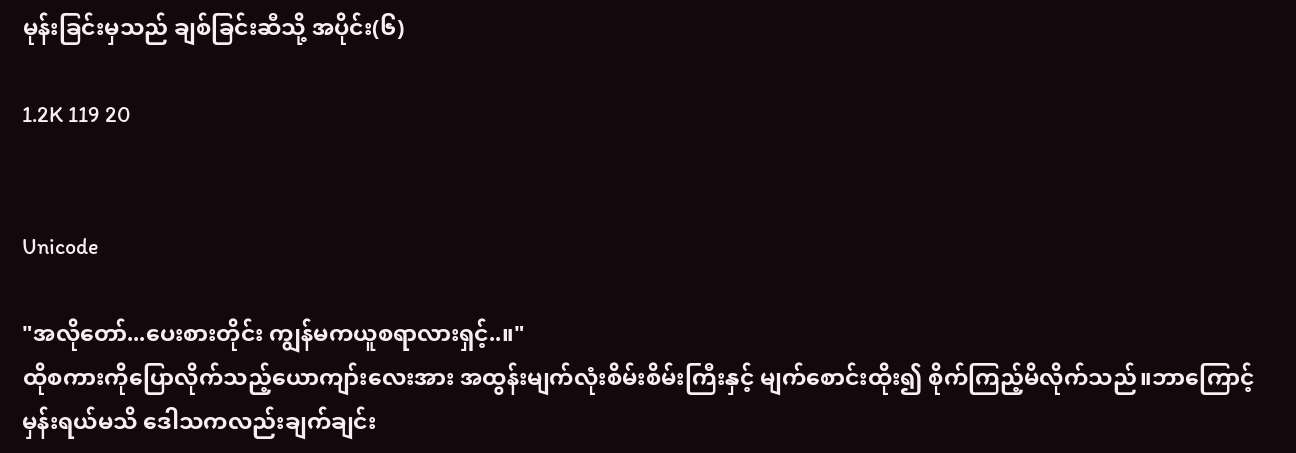မုန်းခြင်းမှသည် ချစ်ခြင်းဆီသို့ အပိုင်း(၆)

1.2K 119 20


Unicode

"အလိုတော်...ပေးစားတိုင်း ကျွန်မကယူစရာလားရှင့်..။"
ထိုစကားကိုပြောလိုက်သည့်ယောကျာ်းလေးအား အထွန်းမျက်လုံးစိမ်းစိမ်းကြီးနှင့် မျက်စောင်းထိုး၍ စိုက်ကြည့်မိလိုက်သည်။ဘာကြောင့်မှန်းရယ်မသိ ဒေါသကလည်းချက်ချင်း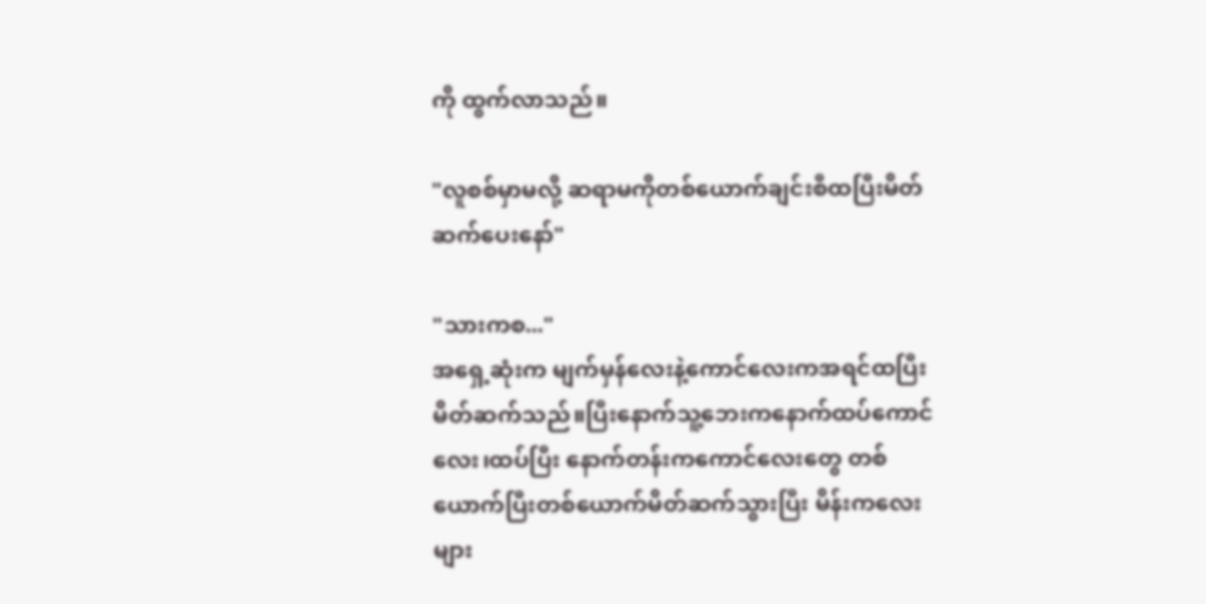ကို ထွက်လာသည်။

"လူစစ်မှာမလို့ ဆရာမကိုတစ်ယောက်ချင်းစီထပြီးမိတ်ဆက်ပေးနော်"

"သားကစ..."
အရှေ့ဆုံးက မျက်မှန်လေးနဲ့ကောင်လေးကအရင်ထပြီးမိတ်ဆက်သည်။ပြီးနောက်သူ့ဘေးကနောက်ထပ်ကောင်လေး၊ထပ်ပြီး နောက်တန်းကကောင်လေးတွေ တစ်ယောက်ပြီးတစ်ယောက်မိတ်ဆက်သွားပြီး မိန်းကလေးများ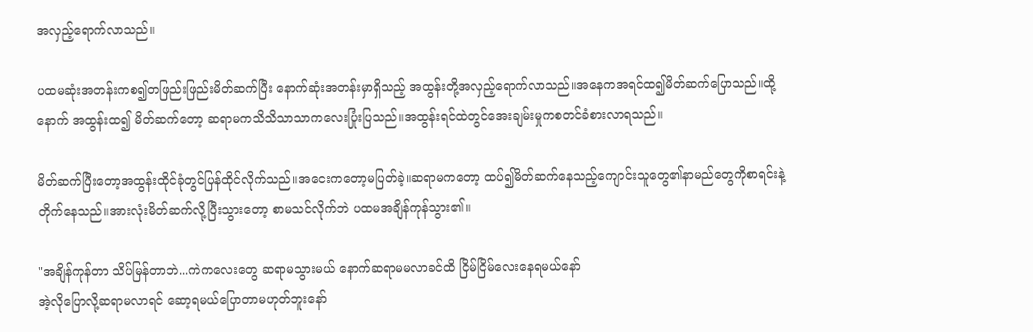အလှည့်ရောက်လာသည်။

ပထမဆုံးအတန်းကစ၍တဖြည်းဖြည်းမိတ်ဆက်ပြီး နောက်ဆုံးအတန်းမှာရှိသည့် အထွန်းတို့အလှည့်ရောက်လာသည်။အနေကအရင်ထ၍မိတ်ဆက်ပြောသည်။ထို့နောက် အထွန်းထ၍ မိတ်ဆက်တော့ ဆရာမကသိသိသာသာကလေးပြုံးပြသည်။အထွန်းရင်ထဲတွင်အေးချမ်းမှုကစတင်ခံစားလာရသည်။

မိတ်ဆက်ပြီးတော့အထွန်းထိုင်ခုံတွင်ပြန်ထိုင်လိုက်သည်။အငေးကတော့မပြတ်ခဲ့။ဆရာမကတော့ ထပ်၍မိတ်ဆက်နေသည့်ကျောင်းသူတွေ၏နာမည်တွေကိုစာရင်းနဲ့တိုက်နေသည်။အားလုံးမိတ်ဆက်လို့ပြီးသွားတော့ စာမသင်လိုက်ဘဲ ပထမအချိန်ကုန်သွား၏။

"အချိန်ကုန်တာ သိပ်မြန်တာဘဲ...ကဲကလေးတွေ ဆရာမသွားမယ် နောက်ဆရာမမလာခင်ထိ ငြိမ်ငြိမ်လေးနေရမယ်နော်
အဲ့လိုပြောလို့ဆရာမလာရင် ဆော့ရမယ်ပြောတာမဟုတ်ဘူးနော်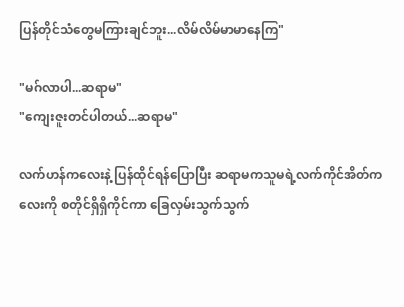ပြန်တိုင်သံတွေမကြားချင်ဘူး...လိမ်လိမ်မာမာနေကြ"

"မဂ်လာပါ...ဆရာမ"
"ကျေးဇူးတင်ပါတယ်...ဆရာမ"

လက်ဟန်ကလေးနဲ့ ပြန်ထိုင်ရန်ပြောပြီး ဆရာမကသူမရဲ့လက်ကိုင်အိတ်ကလေးကို စတိုင်ရှိရှိကိုင်ကာ ခြေလှမ်းသွက်သွက်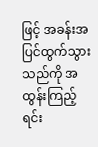ဖြင့် အခန်းအပြင်ထွက်သွားသည်ကို အထွန်းကြည့်ရင်း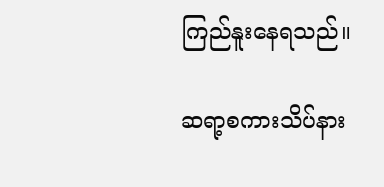ကြည်နူးနေရသည်။

ဆရာ့စကားသိပ်နား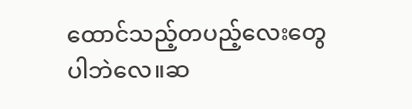ထောင်သည့်တပည့်လေးတွေပါဘဲလေ။ဆ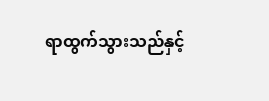ရာထွက်သွားသည်နှင့်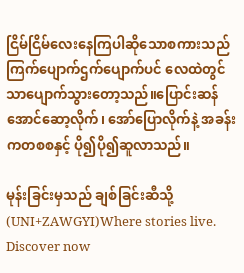ငြိမ်ငြိမ်လေးနေကြပါဆိုသောစကားသည် ကြက်ပျောက်ဌက်ပျောက်ပင် လေထဲတွင်သာပျောက်သွားတော့သည်။ပြောင်းဆန်အောင်ဆော့လိုက်၊ အော်ပြောလိုက်နဲ့ အခန်းကတစစနှင့် ပို၍ပို၍ဆူလာသည်။

မုန်းခြင်းမှသည် ချစ်ခြင်းဆီသို့ (UNI+ZAWGYI)Where stories live. Discover now